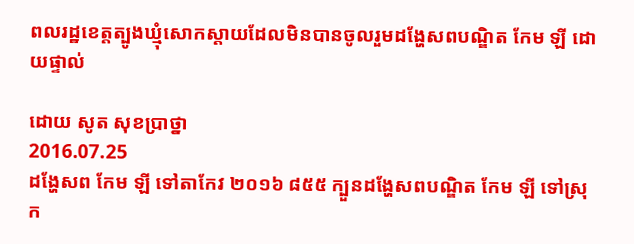ពលរដ្ឋខេត្តត្បូងឃ្មុំសោកស្ដាយដែលមិនបានចូលរួមដង្ហែសពបណ្ឌិត កែម ឡី ដោយផ្ទាល់

ដោយ សូត សុខប្រាថ្នា
2016.07.25
ដង្ហែសព កែម ឡី ទៅតាកែវ ២០១៦ ៨៥៥ ក្បួនដង្ហែសពបណ្ឌិត កែម ឡី ទៅស្រុក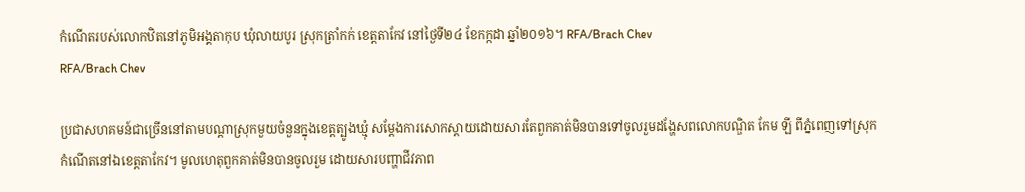កំណើតរបស់លោកឋិតនៅភូមិអង្គតាកុប ឃុំលាយបូរ ស្រុកត្រាំកក់ ខេត្តតាកែវ នៅថ្ងៃទី២៤ ខែកក្កដា ឆ្នាំ២០១៦។ RFA/Brach Chev
RFA/Brach Chev

ប្រជាសហគមន៍ជាច្រើននៅតាមបណ្ដាស្រុកមួយចំនួនក្នុងខេត្តត្បូងឃ្មុំ សម្ដែងការសោកស្ដាយដោយសារតែពួកគាត់មិនបានទៅចូលរួមដង្ហែសពលោកបណ្ឌិត កែម ឡី ពីភ្នំពេញទៅស្រុកកំណើតនៅឯខេត្តតាកែវ។ មូលហេតុពួកគាត់មិនបានចូលរួម ដោយសារបញ្ហាជីវភាព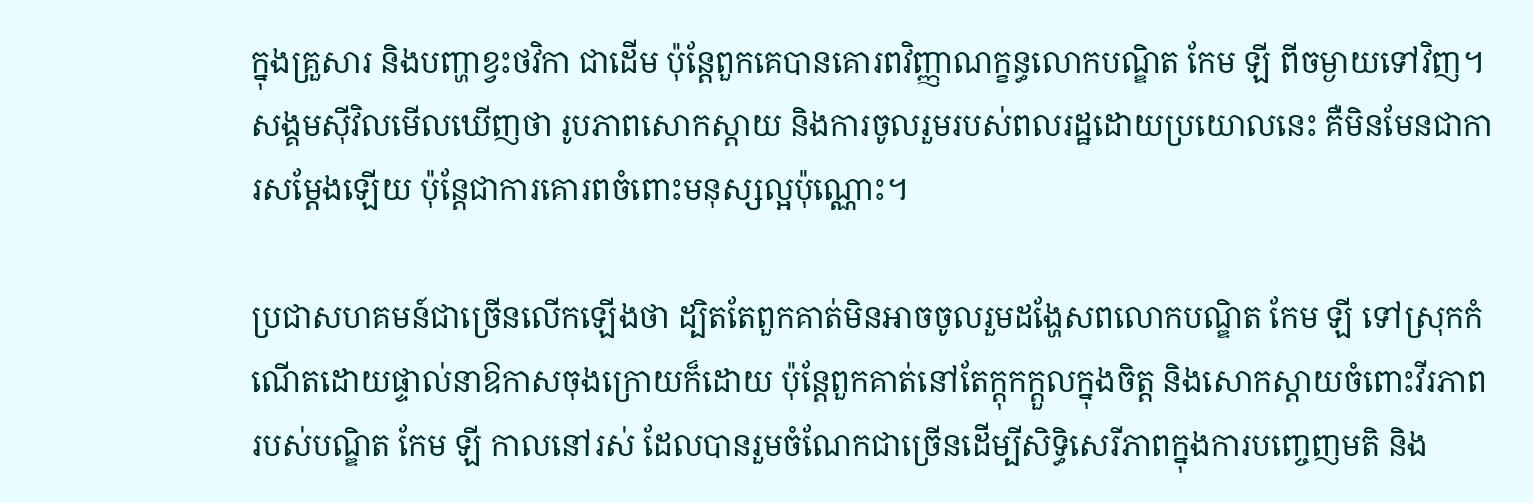ក្នុងគ្រួសារ និងបញ្ហាខ្វះថវិកា ជាដើម ប៉ុន្តែពួកគេបានគោរពវិញ្ញាណក្ខន្ធលោកបណ្ឌិត កែម ឡី ពីចម្ងាយទៅវិញ។ សង្គមស៊ីវិលមើលឃើញថា រូបភាពសោកស្ដាយ និងការចូលរួមរបស់ពលរដ្ឋដោយប្រយោលនេះ គឺមិនមែនជាការសម្ដែងឡើយ ប៉ុន្តែជាការគោរពចំពោះមនុស្សល្អប៉ុណ្ណោះ។

ប្រជាសហគមន៍ជាច្រើនលើកឡើងថា ដ្បិតតែពួកគាត់មិនអាចចូលរួមដង្ហែសពលោកបណ្ឌិត កែម ឡី ទៅស្រុកកំណើតដោយផ្ទាល់នាឱកាសចុងក្រោយក៏ដោយ ប៉ុន្តែពួកគាត់នៅតែក្តុកក្តួលក្នុងចិត្ត និងសោកស្ដាយចំពោះវីរភាពរបស់បណ្ឌិត កែម ឡី កាលនៅរស់ ដែលបានរួមចំណែកជាច្រើនដើម្បីសិទ្ធិសេរីភាពក្នុងការបញ្ចេញមតិ និង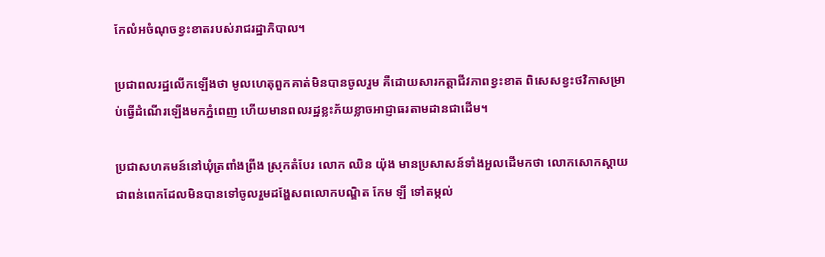កែលំអចំណុចខ្វះខាតរបស់រាជរដ្ឋាភិបាល។

ប្រជាពលរដ្ឋលើកឡើងថា មូលហេតុពួកគាត់មិនបានចូលរួម គឺដោយសារកត្តាជីវភាពខ្វះខាត ពិសេសខ្វះថវិកាសម្រាប់ធ្វើដំណើរឡើងមកភ្នំពេញ ហើយមានពលរដ្ឋខ្លះភ័យខ្លាចអាជ្ញាធរតាមដានជាដើម។

ប្រជាសហគមន៍នៅឃុំត្រពាំងព្រីង ស្រុកតំបែរ លោក ឈិន យ៉ុង មានប្រសាសន៍ទាំងអួលដើមកថា លោកសោកស្ដាយជាពន់ពេកដែលមិនបានទៅចូលរួមដង្ហែសពលោកបណ្ឌិត កែម ឡី ទៅតម្កល់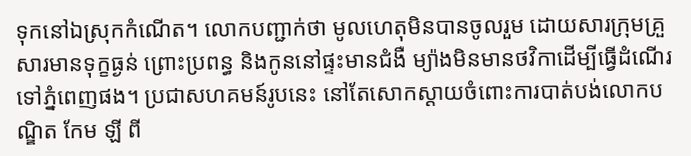ទុកនៅឯស្រុកកំណើត។ លោកបញ្ជាក់ថា មូលហេតុមិនបានចូលរួម ដោយសារក្រុមគ្រួសារមានទុក្ខធ្ងន់ ព្រោះប្រពន្ធ និងកូននៅផ្ទះមានជំងឺ ម្យ៉ាងមិនមានថវិកាដើម្បីធ្វើដំណើរទៅភ្នំពេញផង។ ប្រជាសហគមន៍រូបនេះ នៅតែសោកស្ដាយចំពោះការបាត់បង់លោកបណ្ឌិត កែម ឡី ពី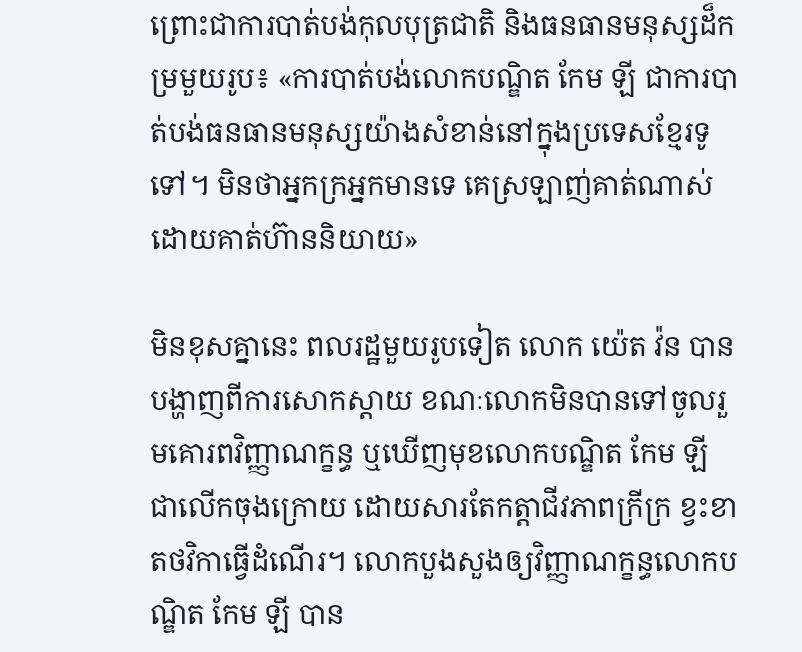ព្រោះជាការបាត់បង់កុលបុត្រជាតិ និងធនធានមនុស្សដ៏កម្រមួយរូប៖ «ការបាត់បង់លោកបណ្ឌិត កែម ឡី ជាការបាត់បង់ធនធានមនុស្សយ៉ាងសំខាន់នៅក្នុងប្រទេសខ្មែរទូទៅ។ មិនថាអ្នកក្រអ្នកមានទេ គេស្រឡាញ់គាត់ណាស់ ដោយគាត់ហ៊ាននិយាយ»

មិនខុសគ្នានេះ ពលរដ្ឋមួយរូបទៀត លោក យ៉េត វ៉ន បានបង្ហាញពីការសោកស្ដាយ ខណៈលោកមិនបានទៅចូលរួមគោរពវិញ្ញាណក្ខន្ធ ឬឃើញមុខលោកបណ្ឌិត កែម ឡី ជាលើកចុងក្រោយ ដោយសារតែកត្តាជីវភាពក្រីក្រ ខ្វះខាតថវិកាធ្វើដំណើរ។ លោកបួងសួងឲ្យវិញ្ញាណក្ខន្ធលោកបណ្ឌិត កែម ឡី បាន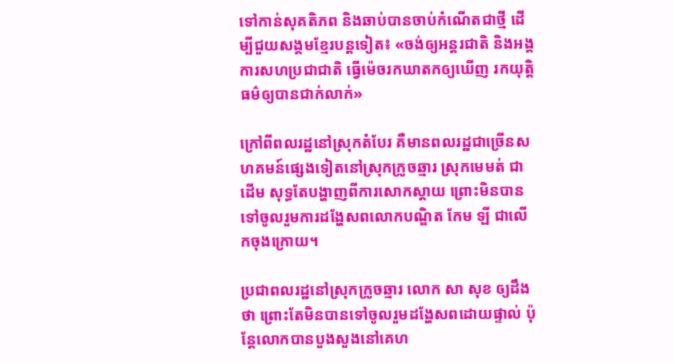ទៅកាន់សុគតិភព និងឆាប់បានចាប់កំណើតជាថ្មី ដើម្បីជួយសង្គមខ្មែរបន្តទៀត៖ «ចង់ឲ្យអន្តរជាតិ និងអង្គការសហប្រជាជាតិ ធ្វើម៉េចរកឃាតកឲ្យឃើញ រកយុត្តិធម៌ឲ្យបានជាក់លាក់»

ក្រៅពីពលរដ្ឋនៅស្រុកតំបែរ គឺមានពលរដ្ឋជាច្រើនសហគមន៍ផ្សេងទៀតនៅស្រុកក្រូចឆ្មារ ស្រុកមេមត់ ជាដើម សុទ្ធតែបង្ហាញពីការសោកស្ដាយ ព្រោះមិនបានទៅចូលរួមការដង្ហែសពលោកបណ្ឌិត កែម ឡី ជាលើកចុងក្រោយ។

ប្រជាពលរដ្ឋនៅស្រុកក្រូចឆ្មារ លោក សា សុខ ឲ្យដឹងថា ព្រោះតែមិនបានទៅចូលរួមដង្ហែសពដោយផ្ទាល់ ប៉ុន្តែលោកបានបួងសួងនៅគេហ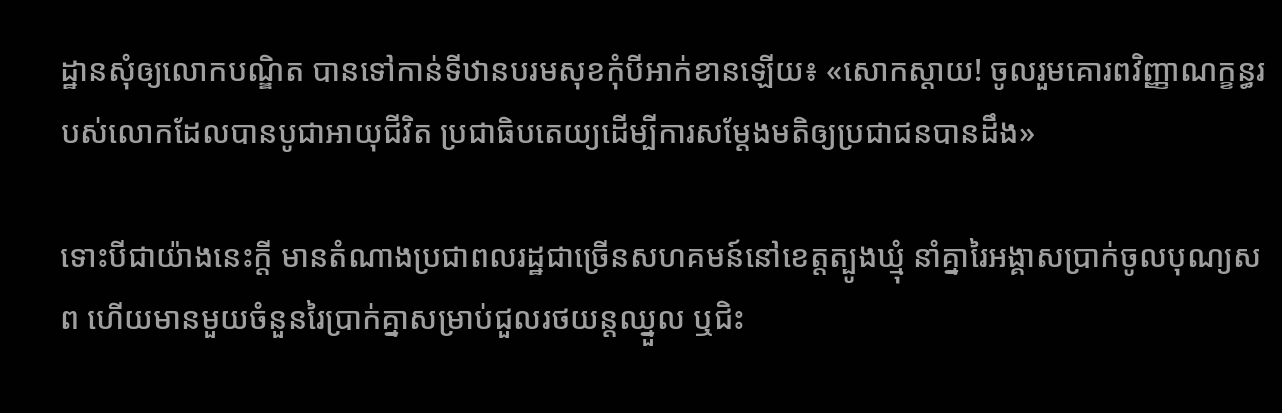ដ្ឋានសុំឲ្យលោកបណ្ឌិត បានទៅកាន់ទីឋានបរមសុខកុំបីអាក់ខានឡើយ៖ «សោកស្ដាយ! ចូលរួមគោរពវិញ្ញាណក្ខន្ធរបស់លោកដែលបានបូជាអាយុជីវិត ប្រជាធិបតេយ្យដើម្បីការសម្ដែងមតិឲ្យប្រជាជនបានដឹង»

ទោះបីជាយ៉ាងនេះក្តី មានតំណាងប្រជាពលរដ្ឋជាច្រើនសហគមន៍នៅខេត្តត្បូងឃ្មុំ នាំគ្នារៃអង្គាសប្រាក់ចូលបុណ្យសព ហើយមានមួយចំនួនរៃប្រាក់គ្នាសម្រាប់ជួលរថយន្តឈ្នួល ឬជិះ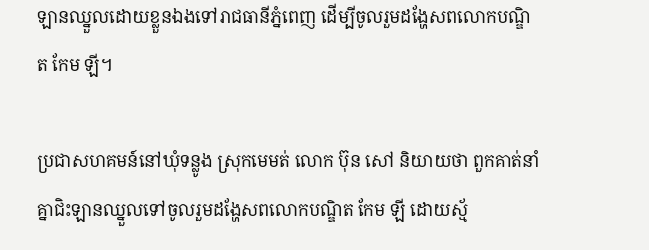ឡានឈ្នួលដោយខ្លួនឯងទៅរាជធានីភ្នំពេញ ដើម្បីចូលរួមដង្ហែសពលោកបណ្ឌិត កែម ឡី។

ប្រជាសហគមន៍នៅឃុំទន្លូង ស្រុកមេមត់ លោក ប៊ុន សៅ និយាយថា ពួកគាត់នាំគ្នាជិះឡានឈ្នួលទៅចូលរួមដង្ហែសពលោកបណ្ឌិត កែម ឡី ដោយស្ម័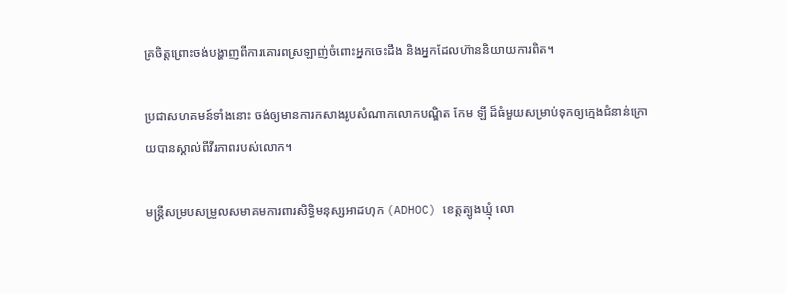គ្រចិត្តព្រោះចង់បង្ហាញពីការគោរពស្រឡាញ់ចំពោះអ្នកចេះដឹង និងអ្នកដែលហ៊ាននិយាយការពិត។

ប្រជាសហគមន៍ទាំងនោះ ចង់ឲ្យមានការកសាងរូបសំណាកលោកបណ្ឌិត កែម ឡី ដ៏ធំមួយសម្រាប់ទុកឲ្យក្មេងជំនាន់ក្រោយបានស្គាល់ពីវីរភាពរបស់លោក។

មន្ត្រីសម្របសម្រួលសមាគមការពារសិទ្ធិមនុស្សអាដហុក (ADHOC) ខេត្តត្បូងឃ្មុំ លោ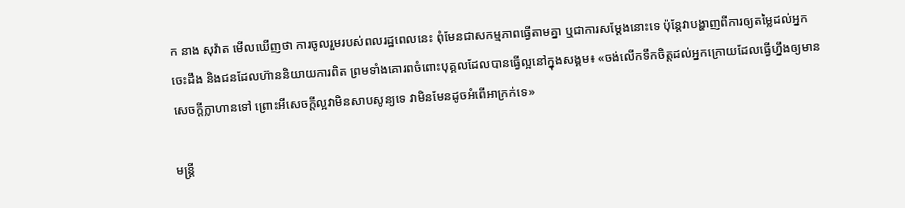ក នាង សុវ៉ាត មើលឃើញថា ការចូលរួមរបស់ពលរដ្ឋពេលនេះ ពុំមែនជាសកម្មភាពធ្វើតាមគ្នា ឬជាការសម្ដែងនោះទេ ប៉ុន្តែវាបង្ហាញពីការឲ្យតម្លៃដល់អ្នកចេះដឹង និងជនដែលហ៊ាននិយាយការពិត ព្រមទាំងគោរពចំពោះបុគ្គលដែលបានធ្វើល្អនៅក្នុងសង្គម៖ «ចង់លើកទឹកចិត្តដល់អ្នកក្រោយដែលធ្វើហ្នឹងឲ្យមានសេចក្តីក្លាហានទៅ ព្រោះអីសេចក្តីល្អវាមិនសាបសូន្យទេ វាមិនមែនដូចអំពើអាក្រក់ទេ»

មន្ត្រី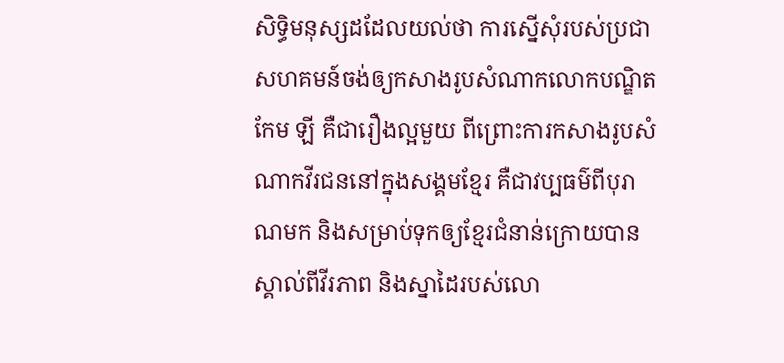សិទ្ធិមនុស្សដដែលយល់ថា ការស្នើសុំរបស់ប្រជាសហគមន៍ចង់ឲ្យកសាងរូបសំណាកលោកបណ្ឌិត កែម ឡី គឺជារឿងល្អមួយ ពីព្រោះការកសាងរូបសំណាកវីរជននៅក្នុងសង្គមខ្មែរ គឺជាវប្បធម៌ពីបុរាណមក និងសម្រាប់ទុកឲ្យខ្មែរជំនាន់ក្រោយបានស្គាល់ពីវីរភាព និងស្នាដៃរបស់លោ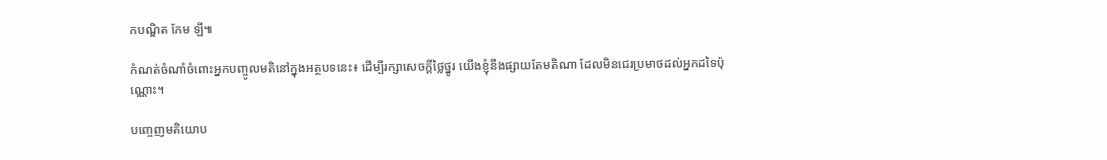កបណ្ឌិត កែម ឡី៕

កំណត់ចំណាំចំពោះអ្នកបញ្ចូលមតិនៅក្នុងអត្ថបទនេះ៖ ដើម្បីរក្សាសេចក្ដីថ្លៃថ្នូរ យើងខ្ញុំនឹងផ្សាយតែមតិណា ដែលមិនជេរប្រមាថដល់អ្នកដទៃប៉ុណ្ណោះ។

បញ្ចេញមតិយោប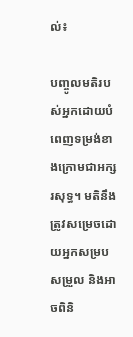ល់៖

បញ្ចូលមតិរបស់អ្នកដោយបំពេញទម្រង់ខាងក្រោមជាអក្សរសុទ្ធ។ មតិនឹងត្រូវសម្រេចដោយអ្នកសម្របសម្រួល និងអាចពិនិ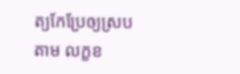ត្យកែប្រែឲ្យស្របតាម លក្ខខ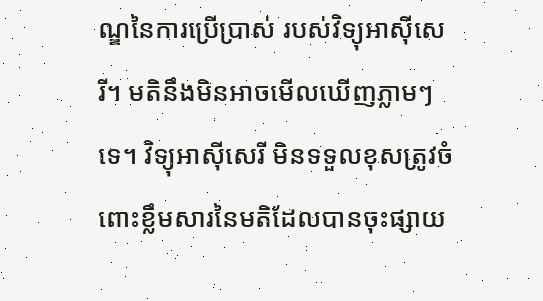ណ្ឌនៃការប្រើប្រាស់ របស់វិទ្យុអាស៊ីសេរី។ មតិនឹងមិនអាចមើលឃើញភ្លាមៗទេ។ វិទ្យុអាស៊ីសេរី មិនទទួលខុសត្រូវចំពោះខ្លឹមសារនៃមតិដែលបានចុះផ្សាយ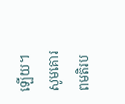ឡើយ។ សូមគោរពមតិរប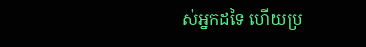ស់អ្នកដទៃ ហើយប្រ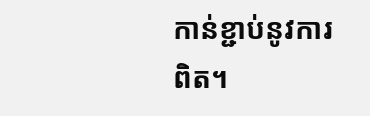កាន់ខ្ជាប់នូវការពិត។